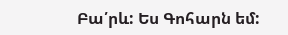Բա՛րև: Ես Գոհարն եմ: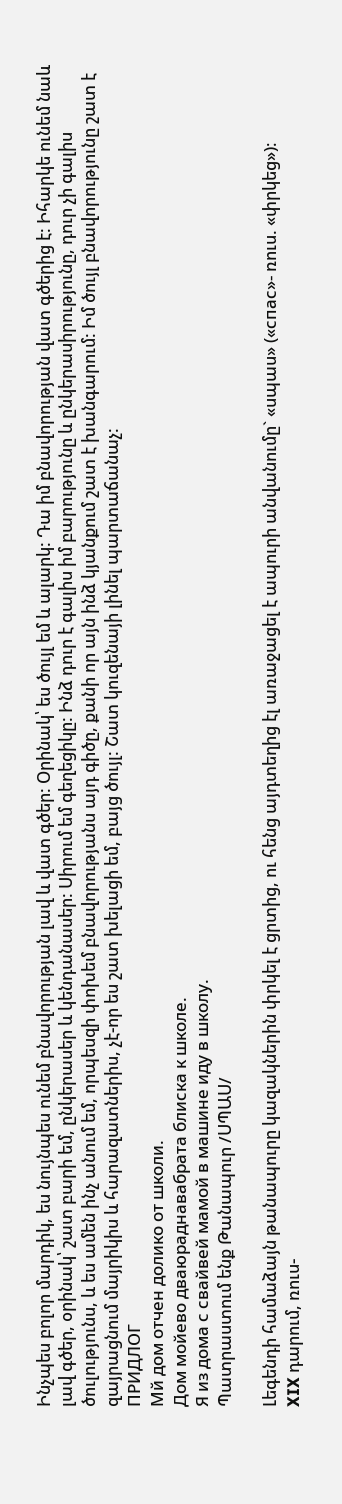Ինչպես բոլոր մարդիկ, ես նույնպես ունեմ բնավորության լավ և վատ գծեր: Օրինակ՝ ես ծույլ եմ և ալարկ: Դա իմ բնավորության վատ գծերից է: Իհարկե ունեմ նաև լավ գծեր, օրինակ՝ շատ բարի եմ, ընկերասեր և կենդանասեր: Սիրում եմ գեղեցիկը: Ինձ դուր է գալիս իմ բարությունը և ընկերասիրությունը, դուր չի գալիս ծուլությունս, և ես ամեն ինչ անում եմ, որպեսզի փոխեմ բնավորությանս այդ գիծը, քանի որ այն ինձ կյանքում շատ է խանգարում: Իմ ծույլ բնավորությունը շատ է զայրացնում մայրիկիս և հարազատներիս, չէ-որ ես շատ խելացի եմ, բայց ծույլ: Շատ կուզենայի լինել պարտաճանաչ:
ПРИДЛОГ
Мй дом отчен долико от школи.
Дом мойево дваюраднавабрата блиска к школе.
Я из дома с свайвей мамой в машине иду в школу.
Պատրաստում ենք Թանապուր /ՍՊԱՍ/

Լեգենդի համաձայն թանապուրը կազակներին փրկել է ցրտից, ու հենց այդտեղից էլ առաջացել է ապուրի անվանումը` «սպաս» («спас»- ռուս. «փրկեց»)։
XIX դարում, ռուս-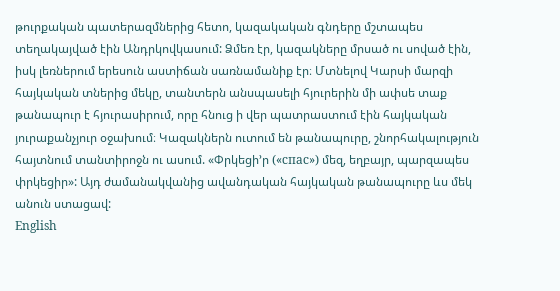թուրքական պատերազմներից հետո, կազակական գնդերը մշտապես տեղակայված էին Անդրկովկասում: Ձմեռ էր, կազակները մրսած ու սոված էին, իսկ լեռներում երեսուն աստիճան սառնամանիք էր։ Մտնելով Կարսի մարզի հայկական տներից մեկը, տանտերն անսպասելի հյուրերին մի ափսե տաք թանապուր է հյուրասիրում, որը հնուց ի վեր պատրաստում էին հայկական յուրաքանչյուր օջախում։ Կազակներն ուտում են թանապուրը, շնորհակալություն հայտնում տանտիրոջն ու ասում. «Փրկեցի’ր («спас») մեզ, եղբայր, պարզապես փրկեցիր»: Այդ ժամանակվանից ավանդական հայկական թանապուրը ևս մեկ անուն ստացավ:
English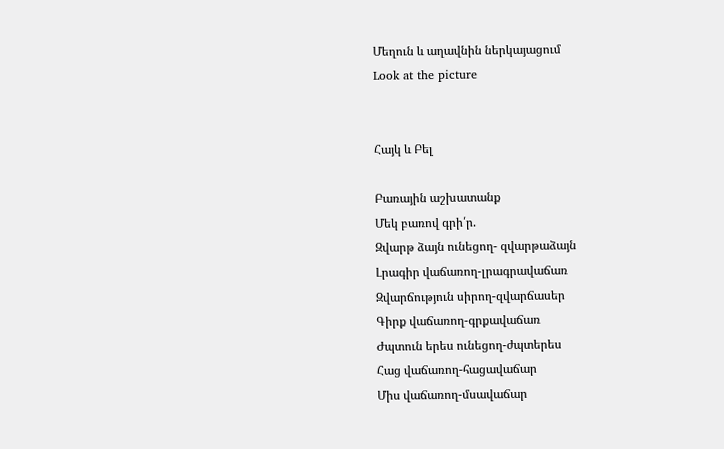Մեղուն և աղավնին ներկայացում
Look at the picture


Հայկ և Բել

Բառային աշխատանք
Մեկ բառով գրի՛ր.
Զվարթ ձայն ունեցող- զվարթաձայն
Լրագիր վաճառող-լրագրավաճառ
Զվարճություն սիրող-զվարճասեր
Գիրք վաճառող-գրքավաճառ
Ժպտուն երես ունեցող-ժպտերես
Հաց վաճառող-հացավաճար
Միս վաճառող-մսավաճար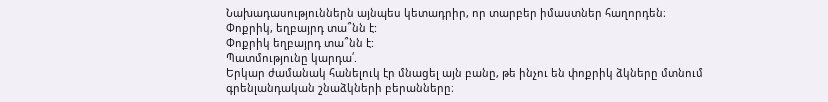Նախադասություններն այնպես կետադրիր, որ տարբեր իմաստներ հաղորդեն։
Փոքրիկ, եղբայրդ տա՞նն է:
Փոքրիկ եղբայրդ տա՞նն է:
Պատմությունը կարդա՛.
Երկար ժամանակ հանելուկ էր մնացել այն բանը, թե ինչու են փոքրիկ ձկները մտնում գրենլանդական շնաձկների բերանները։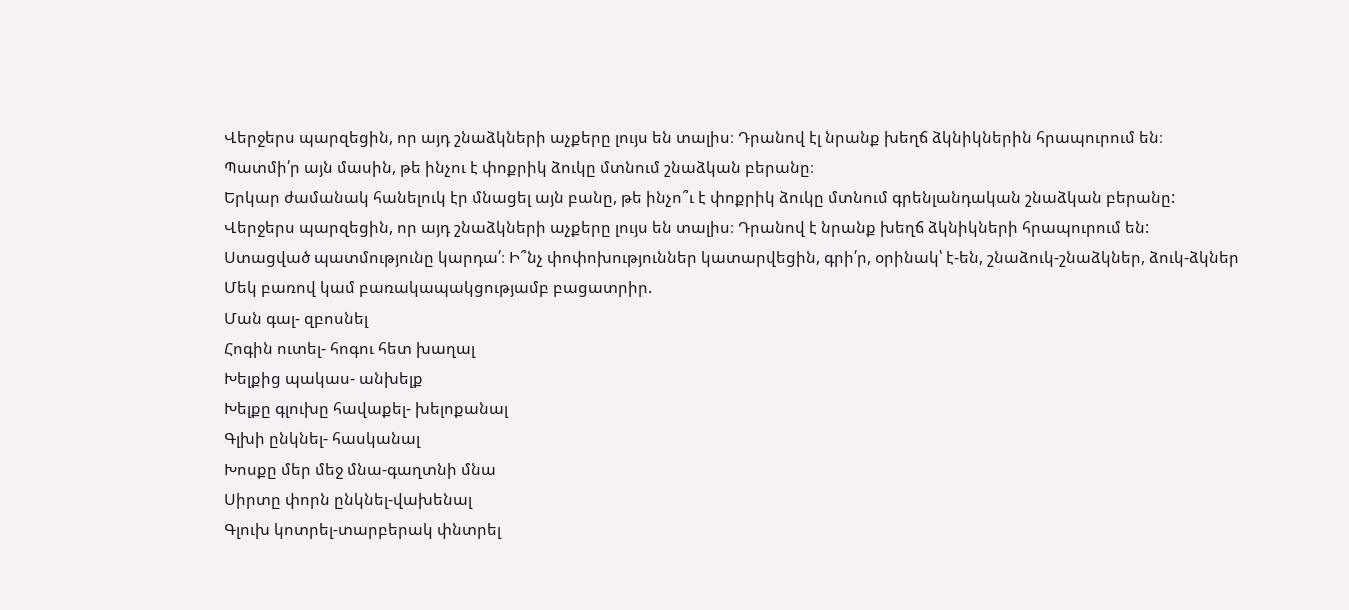Վերջերս պարզեցին, որ այդ շնաձկների աչքերը լույս են տալիս։ Դրանով էլ նրանք խեղճ ձկնիկներին հրապուրում են։
Պատմի՛ր այն մասին, թե ինչու է փոքրիկ ձուկը մտնում շնաձկան բերանը։
Երկար ժամանակ հանելուկ էր մնացել այն բանը, թե ինչո՞ւ է փոքրիկ ձուկը մտնում գրենլանդական շնաձկան բերանը:
Վերջերս պարզեցին, որ այդ շնաձկների աչքերը լույս են տալիս։ Դրանով է նրանք խեղճ ձկնիկների հրապուրում են:
Ստացված պատմությունը կարդա՛։ Ի՞նչ փոփոխություններ կատարվեցին, գրի՛ր, օրինակ՝ է-են, շնաձուկ-շնաձկներ, ձուկ-ձկներ
Մեկ բառով կամ բառակապակցությամբ բացատրիր.
Ման գալ- զբոսնել
Հոգին ուտել- հոգու հետ խաղալ
Խելքից պակաս- անխելք
Խելքը գլուխը հավաքել- խելոքանալ
Գլխի ընկնել- հասկանալ
Խոսքը մեր մեջ մնա-գաղտնի մնա
Սիրտը փորն ընկնել-վախենալ
Գլուխ կոտրել-տարբերակ փնտրել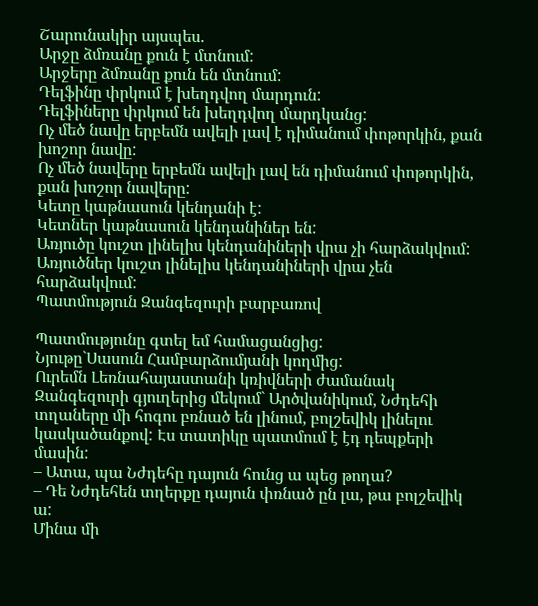Շարունակիր այսպես.
Արջը ձմռանը քուն է մտնում:
Արջերը ձմռանը քուն են մտնում:
Դելֆինը փրկում է խեղդվող մարդուն:
Դելֆիները փրկում են խեղդվող մարդկանց:
Ոչ մեծ նավը երբեմն ավելի լավ է դիմանում փոթորկին, քան խոշոր նավը:
Ոչ մեծ նավերը երբեմն ավելի լավ են դիմանում փոթորկին, քան խոշոր նավերը:
Կետը կաթնասուն կենդանի է:
Կետներ կաթնասուն կենդանիներ են:
Առյուծը կուշտ լինելիս կենդանիների վրա չի հարձակվում:
Առյուծներ կուշտ լինելիս կենդանիների վրա չեն հարձակվում:
Պատմություն Զանգեզուրի բարբառով

Պատմությունը գտել եմ համացանցից:
Նյութը`Սասուն Համբարձումյանի կողմից:
Ուրեմն Լեռնահայաստանի կռիվների ժամանակ Զանգեզուրի գյուղերից մեկում` Արծվանիկում, Նժդեհի տղաները մի հոգու բռնած են լինում, բոլշեվիկ լինելու կասկածանքով: Էս տատիկը պատմում է էդ դեպքերի մասին:
– Ատա, պա Նժդեհը դայուն հունց ա պեց թողա?
– Դե Նժդեհեն տղերքը դայուն փռնած ըն լա, թա բոլշեվիկ ա:
Մինա մի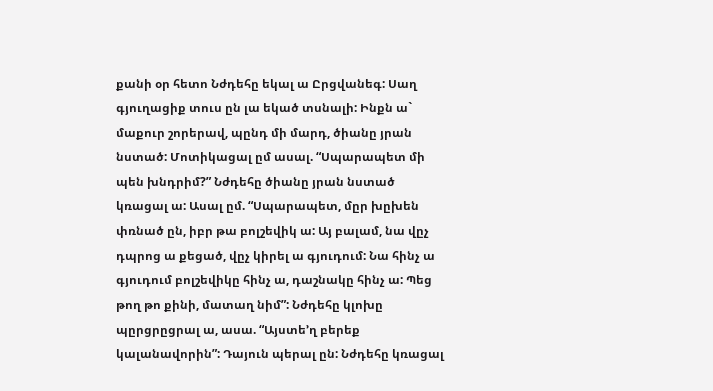քանի օր հետո Նժդեհը եկալ ա Ըրցվանեգ: Սաղ գյուղացիք տուս ըն լա եկած տսնալի: Ինքն ա` մաքուր շորերավ, պընդ մի մարդ, ծիանը յրան նստած: Մոտիկացալ ըմ ասալ. “Սպարապետ մի պեն խնդրիմ?” Նժդեհը ծիանը յրան նստած կռացալ ա: Ասալ ըմ. “Սպարապետ, մըր խըխեն փռնած ըն, իբր թա բոլշեվիկ ա: Այ բալամ, նա վըչ դպրոց ա քեցած, վըչ կիրել ա գյուդում: Նա հինչ ա գյուդում բոլշեվիկը հինչ ա, դաշնակը հինչ ա: Պեց թող թո քինի, մատաղ նիմ”: Նժդեհը կլոխը պըրցրըցրալ ա, ասա. “Այստե’ղ բերեք կալանավորին”: Դայուն պերալ ըն: Նժդեհը կռացալ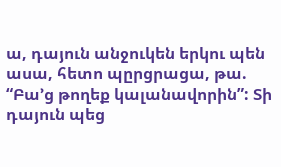ա, դայուն անջուկեն երկու պեն ասա, հետո պըրցրացա, թա. “Բա’ց թողեք կալանավորին”: Տի դայուն պեց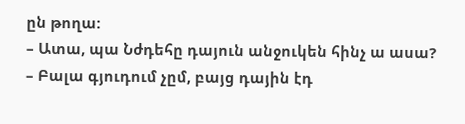ըն թողա:
– Ատա, պա Նժդեհը դայուն անջուկեն հինչ ա ասա?
– Բալա գյուդում չըմ, բայց դային էդ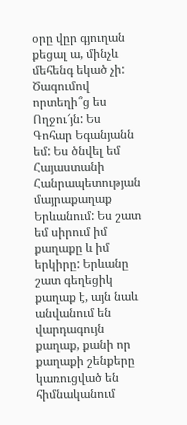օրը վըր գյուղան քեցալ ա, մինչև մեհենգ եկած չի:
Ծագումով որտեղի՞ց ես
Ողջու՜յն: Ես Գոհար Եգանյանն եմ: Ես ծնվել եմ Հայաստանի Հանրապետության մայրաքաղաք Երևանում: Ես շատ եմ սիրում իմ քաղաքը և իմ երկիրը: Երևանը շատ գեղեցիկ քաղաք է, այն նաև անվանում են վարդագույն քաղաք, քանի որ քաղաքի շենքերը կառուցված են հիմնականում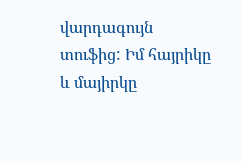վարդագույն տուֆից: Իմ հայրիկը և մայիրկը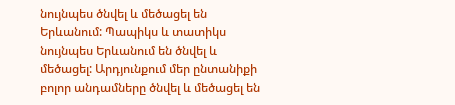նույնպես ծնվել և մեծացել են Երևանում: Պապիկս և տատիկս նույնպես Երևանում են ծնվել և մեծացել: Արդյունքում մեր ընտանիքի բոլոր անդամները ծնվել և մեծացել են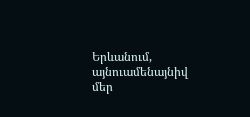Երևանում, այնուամենայնիվ մեր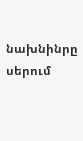նախնինրը սերում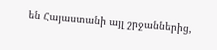են Հայաստանի այլ շրջաններից,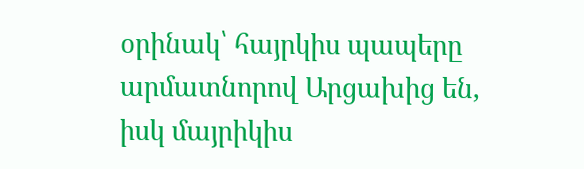օրինակ՝ հայրկիս պապերը արմատնորով Արցախից են, իսկ մայրիկիս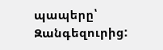պապերը՝ Զանգեզուրից: